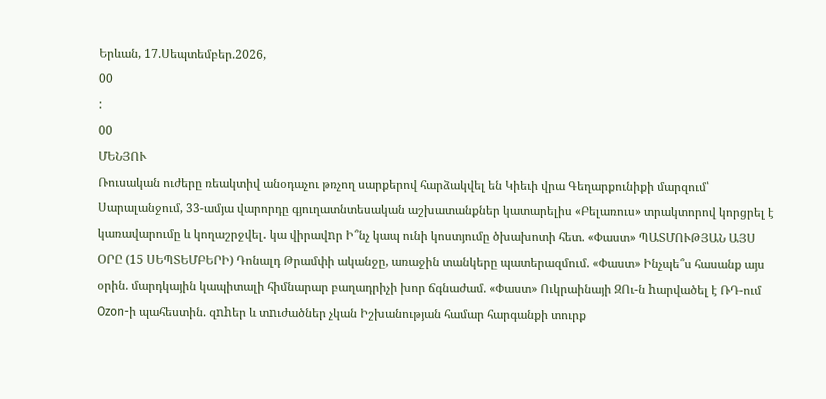Երևան, 17.Սեպտեմբեր.2026,
00
:
00
ՄԵՆՅՈՒ
Ռուսական ուժերը ռեակտիվ անօդաչու թռչող սարքերով հարձակվել են Կիեւի վրա Գեղարքունիքի մարզում՝ Սարալանջում, 33-ամյա վարորդը գյուղատնտեսական աշխատանքներ կատարելիս «Բելառուս» տրակտորով կորցրել է կառավարումը և կողաշրջվել․ կա վիրավnր Ի՞նչ կապ ունի կոստյումը ծխախոտի հետ. «Փաստ» ՊԱՏՄՈՒԹՅԱՆ ԱՅՍ ՕՐԸ (15 ՍԵՊՏԵՄԲԵՐԻ) Դոնալդ Թրամփի ականջը, առաջին տանկերը պատերազմում. «Փաստ» Ինչպե՞ս հասանք այս օրին. մարդկային կապիտալի հիմնարար բաղադրիչի խոր ճգնաժամ. «Փաստ» Ուկրաինայի ԶՈւ-ն hարվածել է ՌԴ-ում Ozon-ի պահեստին. զnhեր և տnւժածներ չկան Իշխանության համար հարգանքի տուրք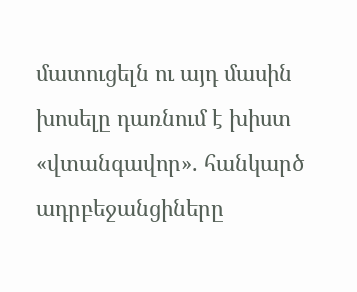մատուցելն ու այդ մասին խոսելը դառնում է խիստ «վտանգավոր». հանկարծ ադրբեջանցիները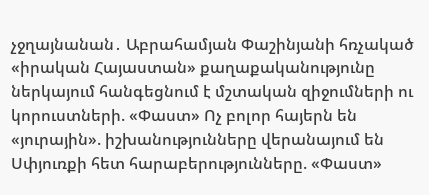չջղայնանան․ Աբրահամյան Փաշինյանի հռչակած «իրական Հայաստան» քաղաքականությունը ներկայում հանգեցնում է մշտական զիջումների ու կորուստների. «Փաստ» Ոչ բոլոր հայերն են «յուրային». իշխանությունները վերանայում են Սփյուռքի հետ հարաբերությունները. «Փաստ»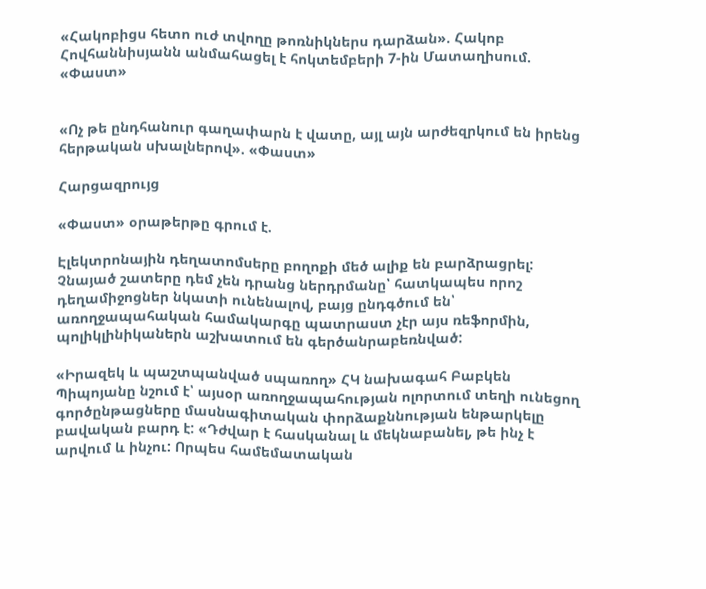«Հակոբիցս հետո ուժ տվողը թոռնիկներս դարձան». Հակոբ Հովհաննիսյանն անմահացել է հոկտեմբերի 7-ին Մատաղիսում. «Փաստ»


«Ոչ թե ընդհանուր գաղափարն է վատը, այլ այն արժեզրկում են իրենց հերթական սխալներով». «Փաստ»

Հարցազրույց

«Փաստ» օրաթերթը գրում է.

Էլեկտրոնային դեղատոմսերը բողոքի մեծ ալիք են բարձրացրել: Չնայած շատերը դեմ չեն դրանց ներդրմանը՝ հատկապես որոշ դեղամիջոցներ նկատի ունենալով, բայց ընդգծում են՝ առողջապահական համակարգը պատրաստ չէր այս ռեֆորմին, պոլիկլինիկաներն աշխատում են գերծանրաբեռնված:

«Իրազեկ և պաշտպանված սպառող» ՀԿ նախագահ Բաբկեն Պիպոյանը նշում է՝ այսօր առողջապահության ոլորտում տեղի ունեցող գործընթացները մասնագիտական փորձաքննության ենթարկելը բավական բարդ է: «Դժվար է հասկանալ և մեկնաբանել, թե ինչ է արվում և ինչու: Որպես համեմատական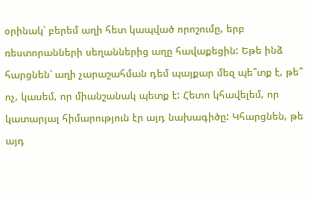օրինակ՝ բերեմ աղի հետ կապված որոշումը, երբ ռեստորանների սեղաններից աղը հավաքեցին: Եթե ինձ հարցնեն՝ աղի չարաշահման դեմ պայքար մեզ պե՞տք է, թե՞ ոչ, կասեմ, որ միանշանակ պետք է: Հետո կհավելեմ, որ կատարյալ հիմարություն էր այդ նախագիծը: Կհարցնեն, թե այդ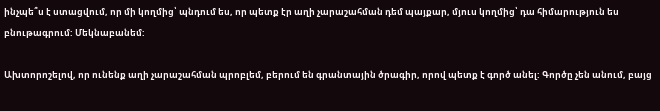ինչպե՞ս է ստացվում, որ մի կողմից՝ պնդում ես, որ պետք էր աղի չարաշահման դեմ պայքար, մյուս կողմից՝ դա հիմարություն ես բնութագրում: Մեկնաբանեմ:

Ախտորոշելով, որ ունենք աղի չարաշահման պրոբլեմ, բերում են գրանտային ծրագիր, որով պետք է գործ անել: Գործը չեն անում, բայց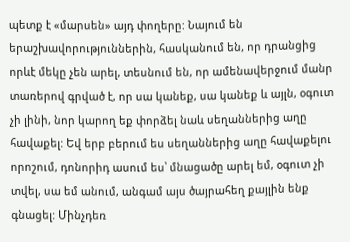պետք է «մարսեն» այդ փողերը: Նայում են երաշխավորություններին, հասկանում են, որ դրանցից որևէ մեկը չեն արել, տեսնում են, որ ամենավերջում մանր տառերով գրված է, որ սա կանեք, սա կանեք և այլն, օգուտ չի լինի, նոր կարող եք փորձել նաև սեղաններից աղը հավաքել: Եվ երբ բերում ես սեղաններից աղը հավաքելու որոշում, դոնորիդ ասում ես՝ մնացածը արել եմ, օգուտ չի տվել, սա եմ անում, անգամ այս ծայրահեղ քայլին ենք գնացել: Մինչդեռ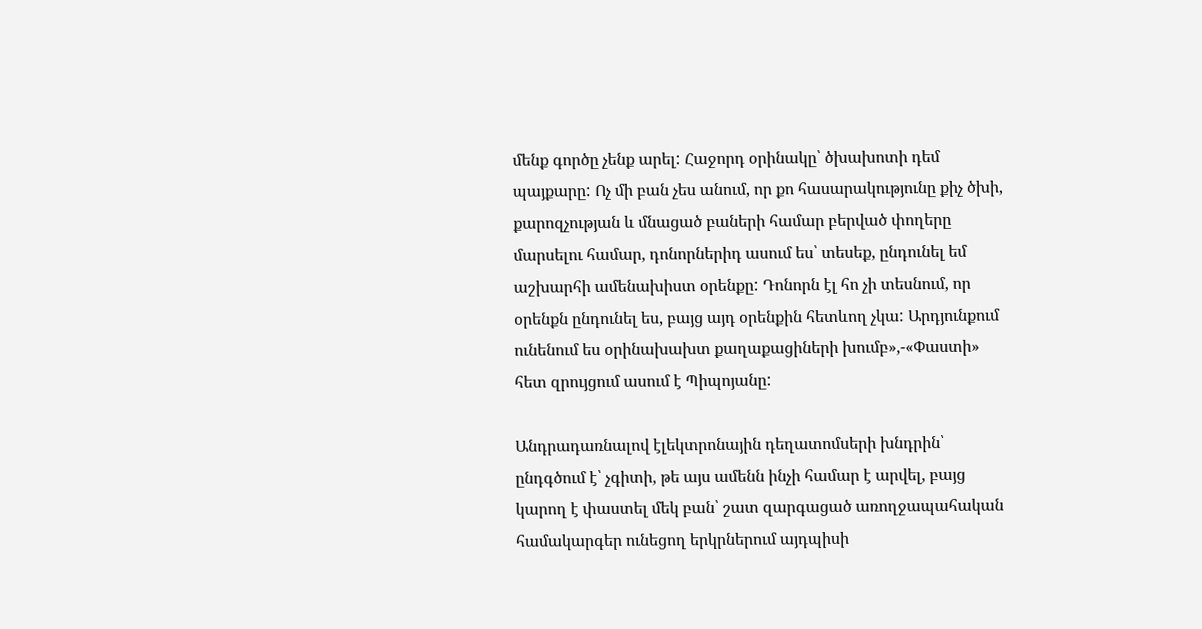մենք գործը չենք արել: Հաջորդ օրինակը՝ ծխախոտի դեմ պայքարը: Ոչ մի բան չես անում, որ քո հասարակությունը քիչ ծխի, քարոզչության և մնացած բաների համար բերված փողերը մարսելու համար, դոնորներիդ ասում ես՝ տեսեք, ընդունել եմ աշխարհի ամենախիստ օրենքը: Դոնորն էլ հո չի տեսնում, որ օրենքն ընդունել ես, բայց այդ օրենքին հետևող չկա: Արդյունքում ունենում ես օրինախախտ քաղաքացիների խումբ»,-«Փաստի» հետ զրույցում ասում է Պիպոյանը:

Անդրադառնալով էլեկտրոնային դեղատոմսերի խնդրին՝ ընդգծում է՝ չգիտի, թե այս ամենն ինչի համար է արվել, բայց կարող է փաստել մեկ բան՝ շատ զարգացած առողջապահական համակարգեր ունեցող երկրներում այդպիսի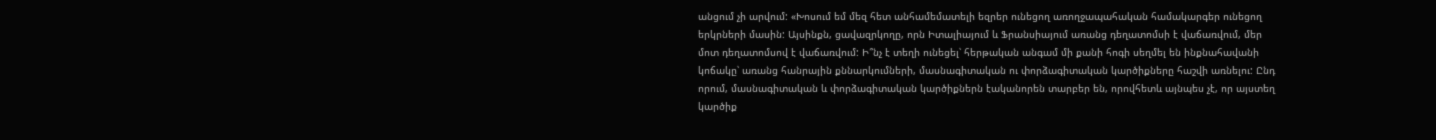անցում չի արվում: «Խոսում եմ մեզ հետ անհամեմատելի եզրեր ունեցող առողջապահական համակարգեր ունեցող երկրների մասին: Այսինքն, ցավազրկողը, որն Իտալիայում և Ֆրանսիայում առանց դեղատոմսի է վաճառվում, մեր մոտ դեղատոմսով է վաճառվում: Ի՞նչ է տեղի ունեցել՝ հերթական անգամ մի քանի հոգի սեղմել են ինքնահավանի կոճակը՝ առանց հանրային քննարկումների, մասնագիտական ու փորձագիտական կարծիքները հաշվի առնելու: Ընդ որում, մասնագիտական և փորձագիտական կարծիքներն էականորեն տարբեր են, որովհետև այնպես չէ, որ այստեղ կարծիք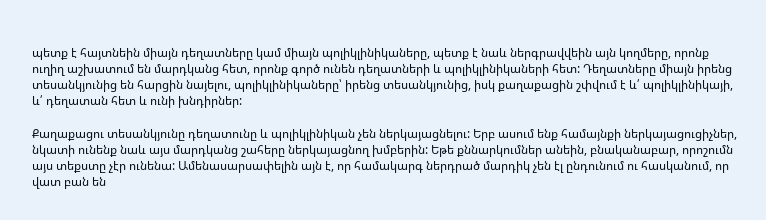պետք է հայտնեին միայն դեղատները կամ միայն պոլիկլինիկաները, պետք է նաև ներգրավվեին այն կողմերը, որոնք ուղիղ աշխատում են մարդկանց հետ, որոնք գործ ունեն դեղատների և պոլիկլինիկաների հետ: Դեղատները միայն իրենց տեսանկյունից են հարցին նայելու, պոլիկլինիկաները՝ իրենց տեսանկյունից, իսկ քաղաքացին շփվում է և՛ պոլիկլինիկայի, և՛ դեղատան հետ և ունի խնդիրներ:

Քաղաքացու տեսանկյունը դեղատունը և պոլիկլինիկան չեն ներկայացնելու: Երբ ասում ենք համայնքի ներկայացուցիչներ, նկատի ունենք նաև այս մարդկանց շահերը ներկայացնող խմբերին: Եթե քննարկումներ անեին, բնականաբար, որոշումն այս տեքստը չէր ունենա: Ամենասարսափելին այն է, որ համակարգ ներդրած մարդիկ չեն էլ ընդունում ու հասկանում, որ վատ բան են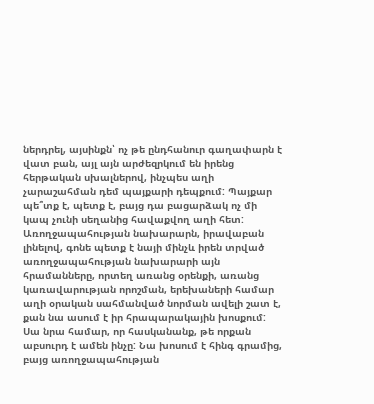ներդրել, այսինքն՝ ոչ թե ընդհանուր գաղափարն է վատ բան, այլ այն արժեզրկում են իրենց հերթական սխալներով, ինչպես աղի չարաշահման դեմ պայքարի դեպքում: Պայքար պե՞տք է, պետք է, բայց դա բացարձակ ոչ մի կապ չունի սեղանից հավաքվող աղի հետ: Առողջապահության նախարարն, իրավաբան լինելով, գոնե պետք է նայի մինչև իրեն տրված առողջապահության նախարարի այն հրամանները, որտեղ առանց օրենքի, առանց կառավարության որոշման, երեխաների համար աղի օրական սահմանված նորման ավելի շատ է, քան նա ասում է իր հրապարակային խոսքում: Սա նրա համար, որ հասկանանք, թե որքան աբսուրդ է ամեն ինչը: Նա խոսում է հինգ գրամից, բայց առողջապահության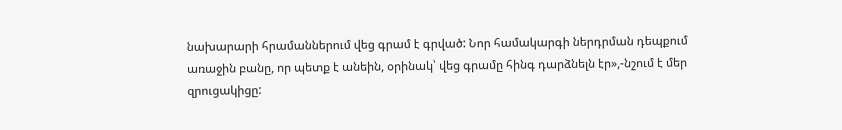նախարարի հրամաններում վեց գրամ է գրված: Նոր համակարգի ներդրման դեպքում առաջին բանը, որ պետք է անեին, օրինակ՝ վեց գրամը հինգ դարձնելն էր»,-նշում է մեր զրուցակիցը: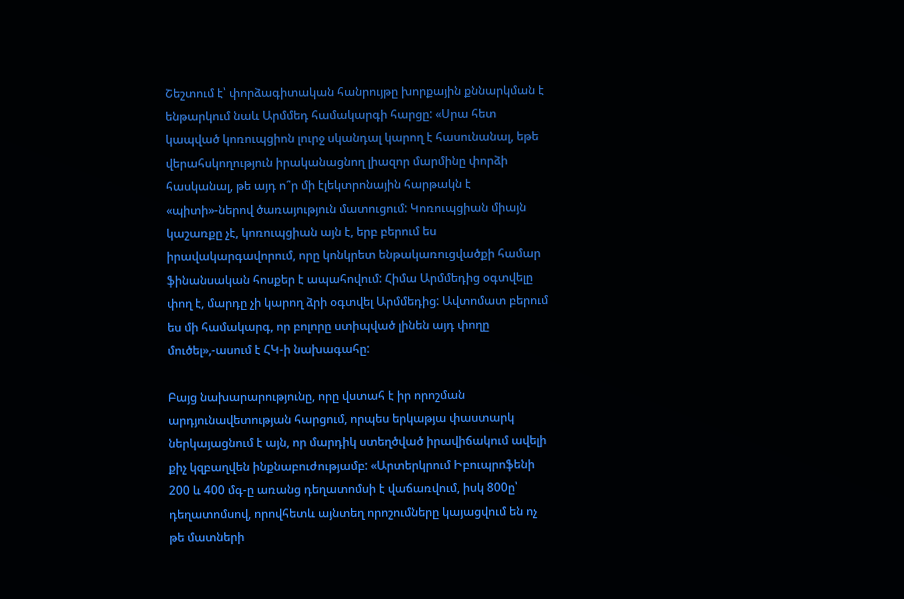Շեշտում է՝ փորձագիտական հանրույթը խորքային քննարկման է ենթարկում նաև Արմմեդ համակարգի հարցը: «Սրա հետ կապված կոռուպցիոն լուրջ սկանդալ կարող է հասունանալ, եթե վերահսկողություն իրականացնող լիազոր մարմինը փորձի հասկանալ, թե այդ ո՞ր մի էլեկտրոնային հարթակն է «պիտի»-ներով ծառայություն մատուցում: Կոռուպցիան միայն կաշառքը չէ, կոռուպցիան այն է, երբ բերում ես իրավակարգավորում, որը կոնկրետ ենթակառուցվածքի համար ֆինանսական հոսքեր է ապահովում: Հիմա Արմմեդից օգտվելը փող է, մարդը չի կարող ձրի օգտվել Արմմեդից: Ավտոմատ բերում ես մի համակարգ, որ բոլորը ստիպված լինեն այդ փողը մուծել»,-ասում է ՀԿ-ի նախագահը:

Բայց նախարարությունը, որը վստահ է իր որոշման արդյունավետության հարցում, որպես երկաթյա փաստարկ ներկայացնում է այն, որ մարդիկ ստեղծված իրավիճակում ավելի քիչ կզբաղվեն ինքնաբուժությամբ: «Արտերկրում Իբուպրոֆենի 200 և 400 մգ-ը առանց դեղատոմսի է վաճառվում, իսկ 800ը՝ դեղատոմսով, որովհետև այնտեղ որոշումները կայացվում են ոչ թե մատների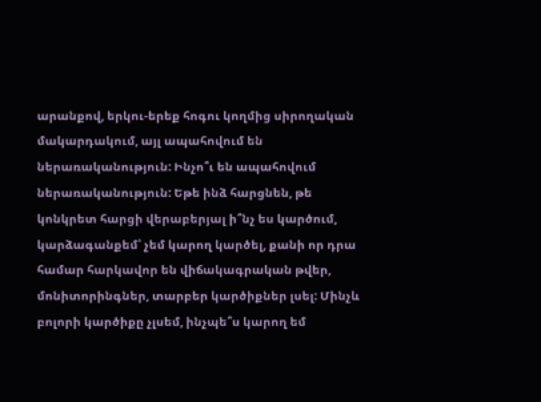արանքով, երկու-երեք հոգու կողմից սիրողական մակարդակում, այլ ապահովում են ներառականություն: Ինչո՞ւ են ապահովում ներառականություն: Եթե ինձ հարցնեն, թե կոնկրետ հարցի վերաբերյալ ի՞նչ ես կարծում, կարձագանքեմ՝ չեմ կարող կարծել, քանի որ դրա համար հարկավոր են վիճակագրական թվեր, մոնիտորինգներ, տարբեր կարծիքներ լսել: Մինչև բոլորի կարծիքը չլսեմ, ինչպե՞ս կարող եմ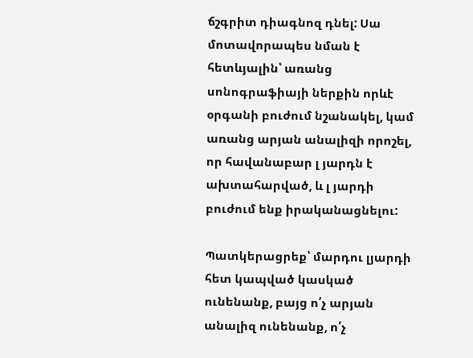ճշգրիտ դիագնոզ դնել: Սա մոտավորապես նման է հետևյալին՝ առանց սոնոգրաֆիայի ներքին որևէ օրգանի բուժում նշանակել, կամ առանց արյան անալիզի որոշել, որ հավանաբար լ յարդն է ախտահարված, և լ յարդի բուժում ենք իրականացնելու:

Պատկերացրեք՝ մարդու լյարդի հետ կապված կասկած ունենանք, բայց ո՛չ արյան անալիզ ունենանք, ո՛չ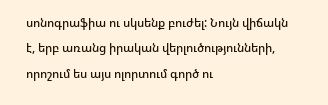սոնոգրաֆիա ու սկսենք բուժել: Նույն վիճակն է, երբ առանց իրական վերլուծությունների, որոշում ես այս ոլորտում գործ ու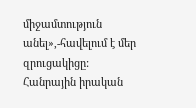միջամտություն անել»,-հավելում է մեր զրուցակիցը: Հանրային իրական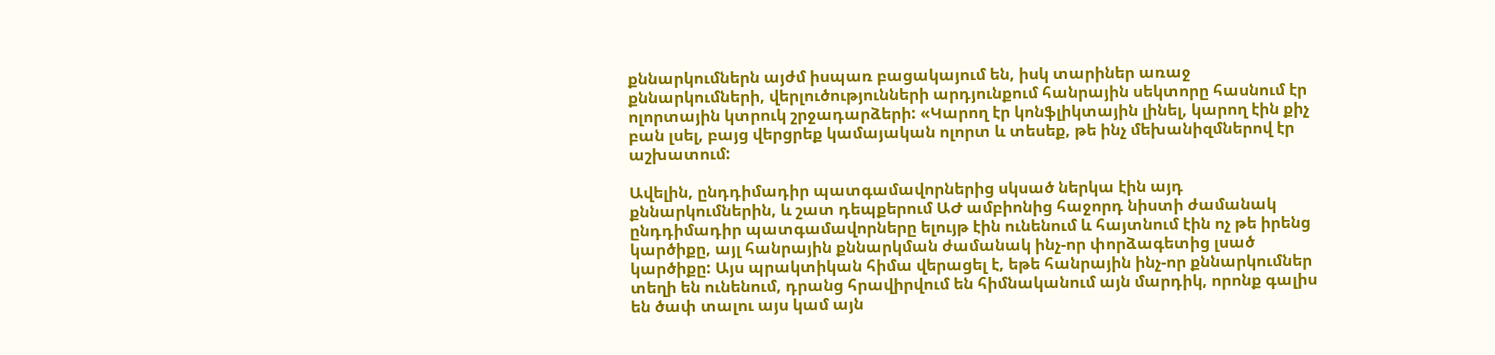քննարկումներն այժմ իսպառ բացակայում են, իսկ տարիներ առաջ քննարկումների, վերլուծությունների արդյունքում հանրային սեկտորը հասնում էր ոլորտային կտրուկ շրջադարձերի: «Կարող էր կոնֆլիկտային լինել, կարող էին քիչ բան լսել, բայց վերցրեք կամայական ոլորտ և տեսեք, թե ինչ մեխանիզմներով էր աշխատում:

Ավելին, ընդդիմադիր պատգամավորներից սկսած ներկա էին այդ քննարկումներին, և շատ դեպքերում ԱԺ ամբիոնից հաջորդ նիստի ժամանակ ընդդիմադիր պատգամավորները ելույթ էին ունենում և հայտնում էին ոչ թե իրենց կարծիքը, այլ հանրային քննարկման ժամանակ ինչ-որ փորձագետից լսած կարծիքը: Այս պրակտիկան հիմա վերացել է, եթե հանրային ինչ-որ քննարկումներ տեղի են ունենում, դրանց հրավիրվում են հիմնականում այն մարդիկ, որոնք գալիս են ծափ տալու այս կամ այն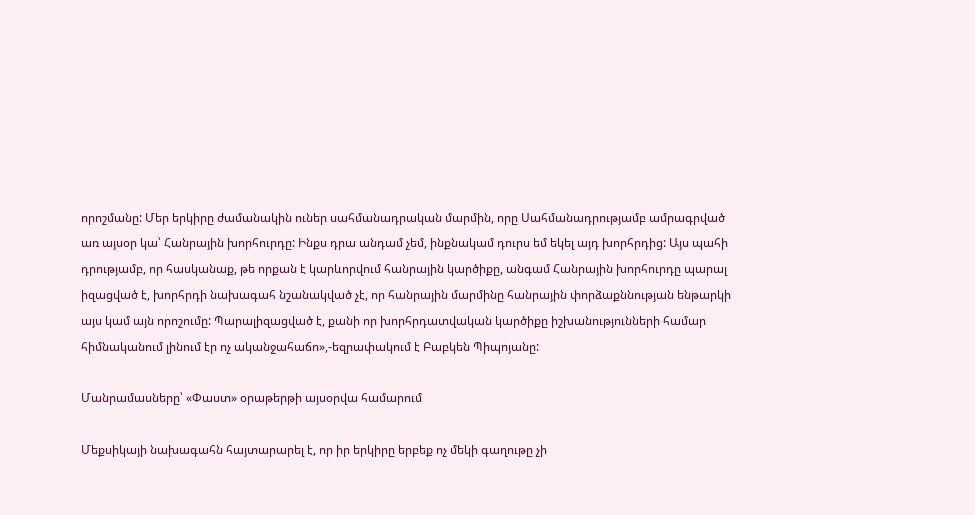որոշմանը: Մեր երկիրը ժամանակին ուներ սահմանադրական մարմին, որը Սահմանադրությամբ ամրագրված առ այսօր կա՝ Հանրային խորհուրդը: Ինքս դրա անդամ չեմ, ինքնակամ դուրս եմ եկել այդ խորհրդից: Այս պահի դրությամբ, որ հասկանաք, թե որքան է կարևորվում հանրային կարծիքը, անգամ Հանրային խորհուրդը պարալ իզացված է, խորհրդի նախագահ նշանակված չէ, որ հանրային մարմինը հանրային փորձաքննության ենթարկի այս կամ այն որոշումը: Պարալիզացված է, քանի որ խորհրդատվական կարծիքը իշխանությունների համար հիմնականում լինում էր ոչ ականջահաճո»,-եզրափակում է Բաբկեն Պիպոյանը:

Մանրամասները՝ «Փաստ» օրաթերթի այսօրվա համարում

Մեքսիկայի նախագահն հայտարարել է, որ իր երկիրը երբեք ոչ մեկի գաղութը չի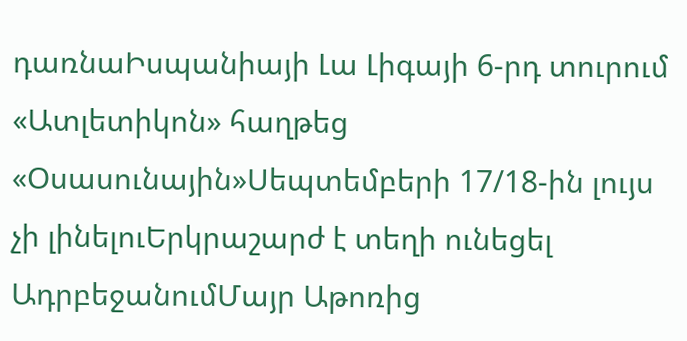դառնաԻսպանիայի Լա Լիգայի 6-րդ տուրում «Ատլետիկոն» հաղթեց «Օսասունային»Սեպտեմբերի 17/18-ին լույս չի լինելուԵրկրաշարժ է տեղի ունեցել ԱդրբեջանումՄայր Աթոռից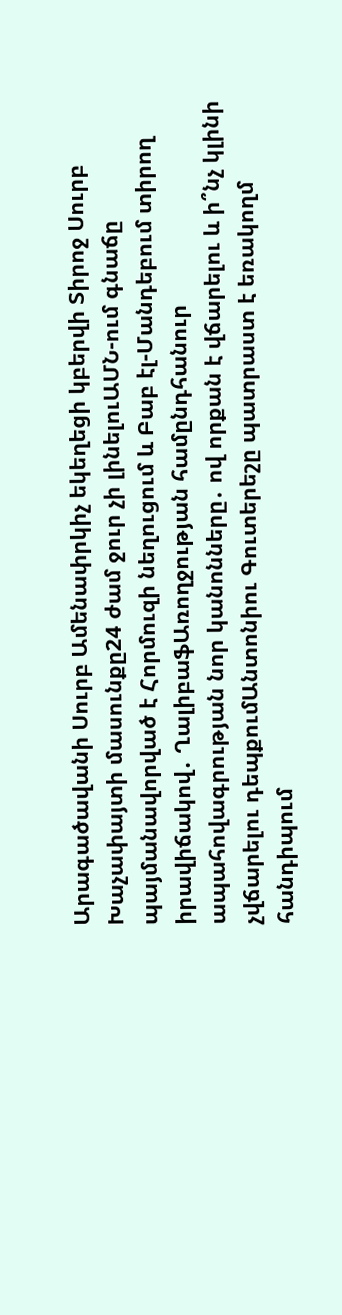Արագածավանի Սուրբ Ամենափրկիչ եկեղեցի կբերվի Տիրոջ Սուրբ Խաչափայտի մասունքը24 ժամ ջուր չի լինելուԱՄՆ-ում գնաճը պայմանավորված է Հորմուզի նեղուցում և Բաբ էլ-Մանդեբում տիրող իրավիճակով․ ՂալիբաֆԱռողջության համընդհանուր ապահովագրության նոր կանոնները․ ով որքան է վճարելու և ի՞նչ կլինի չվճարելու դեպքումԱնտոնիու Գուտերեշը պատրաստ է եռակողմ հանդիպում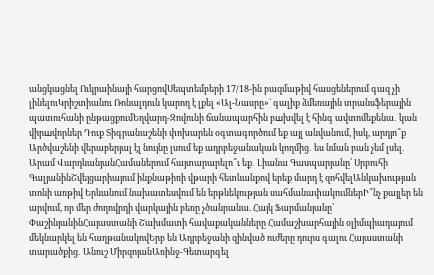անցկացնել Ուկրաինայի հարցովՍեպտեմբերի 17/18-ին բազմաթիվ հասցեներում գազ չի լինելուԿրիշտիանու Ռոնալդուն կարող է լքել «Ալ-Նասրը»` գալիք ձմեռային տրանսֆերային պատուհանի ընթացքումԵղվարդ-Զովունի ճանապարհին բшխվել է հինգ ավտոմեքենա․ կան վիրшվորներ Դուք Տիգրանաշենի փոխարեն օգտագործում եք այլ անվանում, իսկ, արդյո՞ք Արծվաշենի վերաբերյալ էլ նույնը լսում եք ադրբեջանական կողմից․ ես նման բան չեմ լսել․ Արամ ՎարդևանյանՀամաներում հայտարարելո՞ւ եք․ Լիանա Գասպարյանը՝ Սրբուհի ԳալյանինՇվեյցարիայում ինքնաթիռի վթարի հետևանքով երեք մարդ է զոհվելԱնկախության տոնի առթիվ Երևանում նախատեսվում են երթևեկության սահմանափակումներԻ՞նչ քայլեր են արվում, որ մեր ժողովրդի վարկային բեռը չծանրանա. Հայկ Ֆարմանյանը՝ ՓաշինյանինՀայաստանի Շախմատի հավաքականները Համաշխարհային օլիմպիադայում մեկնարկել են հաղթանակովԵրբ են Ադրբեջանի զինված ուժերը դուրս գալու Հայաստանի տարածքից․ Անուշ ՄիրզոյանԱռինջ-Գետարգել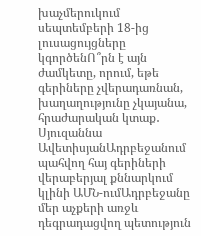խաչմերուկում սեպտեմբերի 18-ից լուսացույցները կգործենՈ՞րն է այն ժամկետը, որում, եթե գերիները չվերադառնան, խաղաղությունը չկայանա, հրաժարական կտաք․ Սյուզաննա ԱվետիսյանԱդրբեջանում պահվող հայ գերիների վերաբերյալ քննարկում կլինի ԱՄՆ-ումԱդրբեջանը մեր աչքերի առջև դեգրադացվող պետություն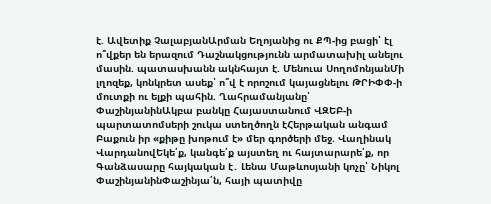է. Ավետիք ՉալաբյանԱրման Եղոյանից ու ՔՊ-ից բացի՝ էլ ո՞վքեր են երազում Դաշնակցությունն արմատախիլ անելու մասին. պատասխանն ակնհայտ է. Մենուա ՍողոմոնյանՄի լղոզեք, կոնկրետ ասեք՝ ո՞վ է որոշում կայացնելու ԹՐԻՓՓ-ի մուտքի ու ելքի պահին. Ղահրամանյանը՝ ՓաշինյանինԱկբա բանկը Հայաստանում ՎԶԵԲ-ի պարտատոմսերի շուկա ստեղծողն էՀերթական անգամ Բաքուն իր «քիթը խոթում է» մեր գործերի մեջ. Վաղինակ ՎարդանովԵկե՛ք, կանգե՛ք այստեղ ու հայտարարե՛ք, որ Գանձասարը հայկական է․ Լենա Մաթևոսյանի կոչը՝ Նիկոլ ՓաշինյանինՓաշինյա՛ն, հայի պատիվը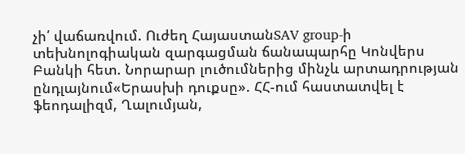չի՛ վաճառվում. Ուժեղ ՀայաստանSAV group-ի տեխնոլոգիական զարգացման ճանապարհը Կոնվերս Բանկի հետ. Նորարար լուծումներից մինչև արտադրության ընդլայնում«Երասխի դուքսը». ՀՀ-ում հաստատվել է ֆեոդալիզմ, Ղալումյան,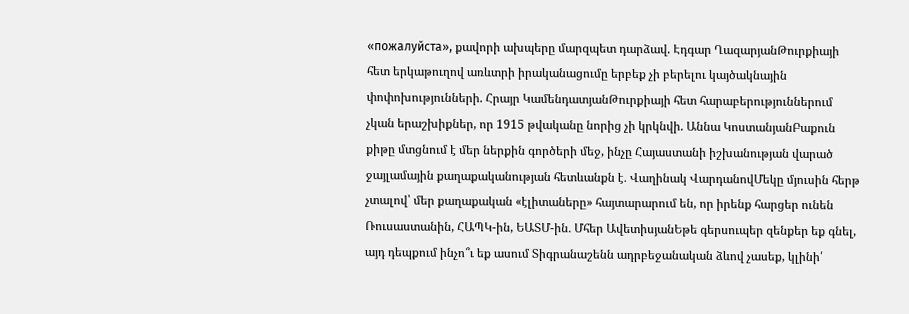«пожалуйста», քավորի ախպերը մարզպետ դարձավ. Էդգար ՂազարյանԹուրքիայի հետ երկաթուղով առևտրի իրականացումը երբեք չի բերելու կայծակնային փոփոխությունների. Հրայր ԿամենդատյանԹուրքիայի հետ հարաբերություններում չկան երաշխիքներ, որ 1915 թվականը նորից չի կրկնվի. Աննա ԿոստանյանԲաքուն քիթը մտցնում է մեր ներքին գործերի մեջ, ինչը Հայաստանի իշխանության վարած ջայլամային քաղաքականության հետևանքն է․ Վաղինակ ՎարդանովՄեկը մյուսին հերթ չտալով՝ մեր քաղաքական «էլիտաները» հայտարարում են, որ իրենք հարցեր ունեն Ռուսաստանին, ՀԱՊԿ-ին, ԵԱՏՄ-ին․ Մհեր ԱվետիսյանԵթե գերսուպեր զենքեր եք գնել, այդ դեպքում ինչո՞ւ եք ասում Տիգրանաշենն ադրբեջանական ձևով չասեք, կլինի՛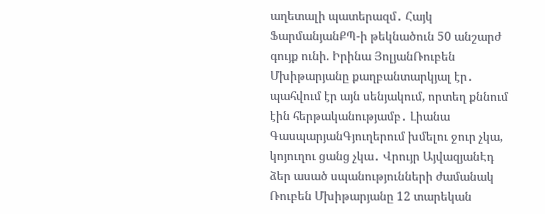աղետալի պատերազմ․ Հայկ ՖարմանյանՔՊ-ի թեկնածուն 50 անշարժ գույք ունի. Իրինա ՅոլյանՌուբեն Մխիթարյանը քաղբանտարկյալ էր․ պահվում էր այն սենյակում, որտեղ քննում էին հերթականությամբ․ Լիանա ԳասպարյանԳյուղերում խմելու ջուր չկա, կոյուղու ցանց չկա․ Վրույր ԱյվազյանԷդ ձեր ասած սպանությունների ժամանակ Ռուբեն Մխիթարյանը 12 տարեկան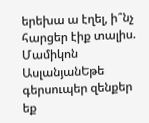երեխա ա էղել, ի՞նչ հարցեր էիք տալիս. Մամիկոն ԱսլանյանԵթե գերսուպեր զենքեր եք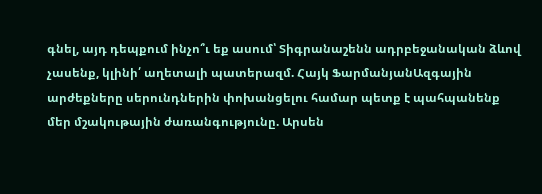գնել, այդ դեպքում ինչո՞ւ եք ասում՝ Տիգրանաշենն ադրբեջանական ձևով չասենք, կլինի՛ աղետալի պատերազմ. Հայկ ՖարմանյանԱզգային արժեքները սերունդներին փոխանցելու համար պետք է պահպանենք մեր մշակութային ժառանգությունը. Արսեն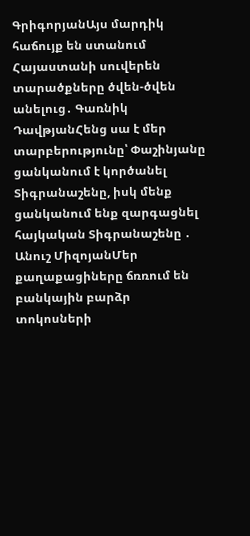ԳրիգորյանԱյս մարդիկ հաճույք են ստանում Հայաստանի սուվերեն տարածքները ծվեն-ծվեն անելուց․ Գառնիկ ԴավթյանՀենց սա է մեր տարբերությունը՝ Փաշինյանը ցանկանում է կործանել Տիգրանաշենը, իսկ մենք ցանկանում ենք զարգացնել հայկական Տիգրանաշենը ․ Անուշ ՄիզոյանՄեր քաղաքացիները ճռռում են բանկային բարձր տոկոսների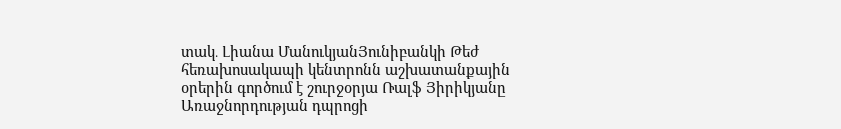տակ․ Լիանա ՄանուկյանՅունիբանկի Թեժ հեռախոսակապի կենտրոնն աշխատանքային օրերին գործում է շուրջօրյա Ռալֆ Յիրիկյանը Առաջնորդության դպրոցի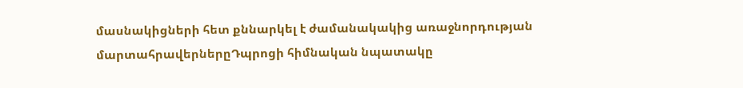մասնակիցների հետ քննարկել է ժամանակակից առաջնորդության մարտահրավերներըԴպրոցի հիմնական նպատակը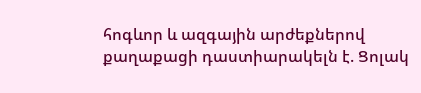հոգևոր և ազգային արժեքներով քաղաքացի դաստիարակելն է. Ցոլակ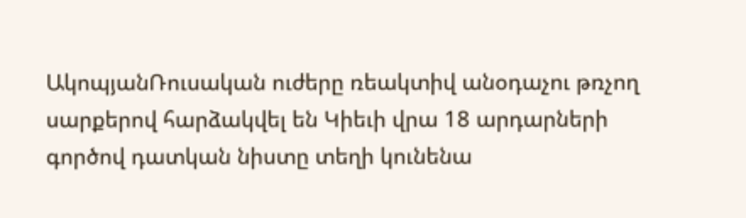ԱկոպյանՌուսական ուժերը ռեակտիվ անօդաչու թռչող սարքերով հարձակվել են Կիեւի վրա 18 արդարների գործով դատկան նիստը տեղի կունենա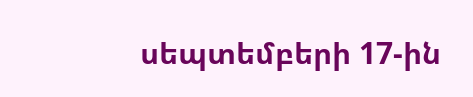սեպտեմբերի 17-ին